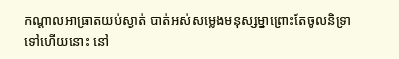កណ្ដាលអាធ្រាតយប់ស្ងាត់ បាត់អស់សម្លេងមនុស្សម្នាព្រោះតែចូលនិទ្រាទៅហើយនោះ នៅ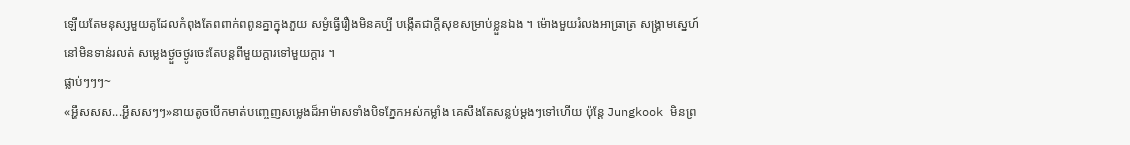ឡើយតែមនុស្សមួយគូដែលកំពុងតែពពាក់ពពូនគ្នាក្នុងភួយ សម្ងំធ្វើរឿងមិនគប្បី បង្កើតជាក្ដីសុខសម្រាប់ខ្លួនឯង ។ ម៉ោងមួយរំលងអាធ្រាត្រ សង្គ្រាមស្នេហ៍នៅមិនទាន់រលត់ សម្លេងថ្ងួចថ្ងូរចេះតែបន្តពីមួយក្ដារទៅមួយក្ដារ ។
ផ្លាប់ៗៗៗ~
«អ្ហឹសសស...អ្ហឹសសៗៗ»នាយតូចបើកមាត់បញ្ចេញសម្លេងដ៏អាម៉ាសទាំងបិទភ្នែកអស់កម្លាំង គេសឹងតែសន្លប់ម្ដងៗទៅហើយ ប៉ុន្តែ Jungkook មិនព្រ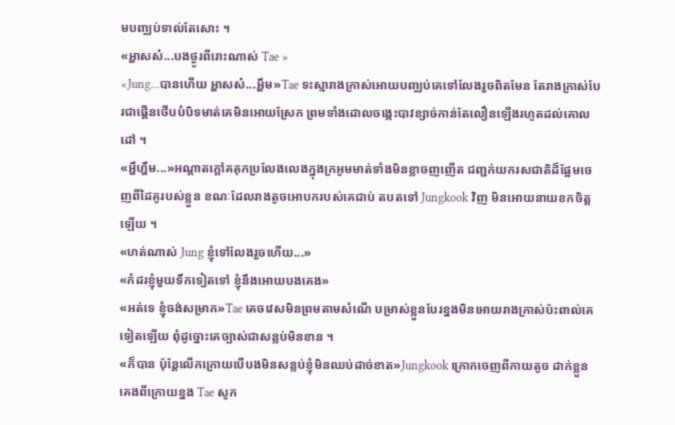មបញ្ឈប់ទាល់តែសោះ ។
«អ្ហាសស៎...បងថ្ងូរពីរោះណាស់ Tae »
«Jung...បានហើយ អ្ហាសស៎...អ្ហឹម»Tae ទះស្មារាងក្រាស់អោយបញ្ឈប់គេទៅលែងរួចពិតមែន តែរាងក្រាស់បែរជាផ្គើនថើបបំបិទមាត់គេមិនអោយស្រែក ព្រមទាំងដោលចង្កេះបាវខ្សាច់កាន់តែលឿនឡើងរហូតដល់គោលដៅ ។
«អ្ហឹហ្ហឹម...»អណ្ដាតក្ដៅគគុកប្រលែងលេងក្នុងក្រអូមមាត់ទាំងមិនខ្លាចញញើត ជញ្ជក់យករសជាតិដ៏ផ្អែមចេញពីដៃគូរបស់ខ្លួន ខណៈដែលរាងតូចអោបករបស់គេជាប់ តបតទៅ Jungkook វិញ មិនអោយនាយខកចិត្តឡើយ ។
«ហត់ណាស់ Jung ខ្ញុំទៅលែងរួចហើយ...»
«កំដរខ្ញុំមួយទឹកទៀតទៅ ខ្ញុំនឹងអោយបងគេង»
«អត់ទេ ខ្ញុំចង់សម្រាក»Tae គេចវេសមិនព្រមតាមសំណើ បម្រាស់ខ្លួនបែរខ្នងមិនអោយរាងក្រាស់ប៉ះពាល់គេទៀតឡើយ ពុំដូច្នោះគេច្បាស់ជាសន្លប់មិនខាន ។
«ក៏បាន ប៉ុន្តែលើកក្រោយបើបងមិនសន្លប់ខ្ញុំមិនឈប់ដាច់ខាត»Jungkook ក្រោកចេញពីកាយតូច ដាក់ខ្លួនគេងពីក្រោយខ្នង Tae សូក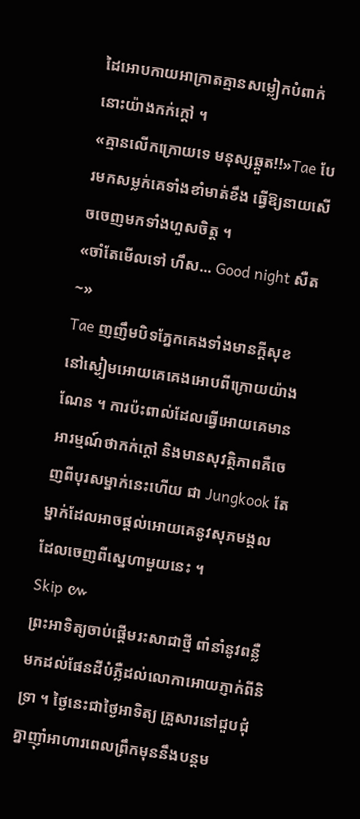ដៃអោបកាយអាក្រាតគ្មានសម្លៀកបំពាក់នោះយ៉ាងកក់ក្តៅ ។
«គ្មានលើកក្រោយទេ មនុស្សឆ្កួត!!»Tae បែរមកសម្លក់គេទាំងខាំមាត់ខឹង ធ្វើឱ្យនាយសើចចេញមកទាំងហួសចិត្ត ។
«ចាំតែមើលទៅ ហឹស... Good night សឺត~»
Tae ញញឹមបិទភ្នែកគេងទាំងមានក្ដីសុខ នៅស្ងៀមអោយគេគេងអោបពីក្រោយយ៉ាងណែន ។ ការប៉ះពាល់ដែលធ្វើអោយគេមានអារម្មណ៍ថាកក់ក្ដៅ និងមានសុវត្ថិភាពគឺចេញពីបុរសម្នាក់នេះហើយ ជា Jungkook តែម្នាក់ដែលអាចផ្ដល់អោយគេនូវសុភមង្គលដែលចេញពីស្នេហាមួយនេះ ។
Skip ៚
ព្រះអាទិត្យចាប់ផ្តើមរះសាជាថ្មី ពាំនាំនូវពន្លឺមកដល់ផែនដីបំភ្លឺដល់លោកាអោយភ្ញាក់ពីនិទ្រា ។ ថ្ងៃនេះជាថ្ងៃអាទិត្យ គ្រួសារនៅជួបជុំគ្នាញុាំអាហារពេលព្រឹកមុននឹងបន្តម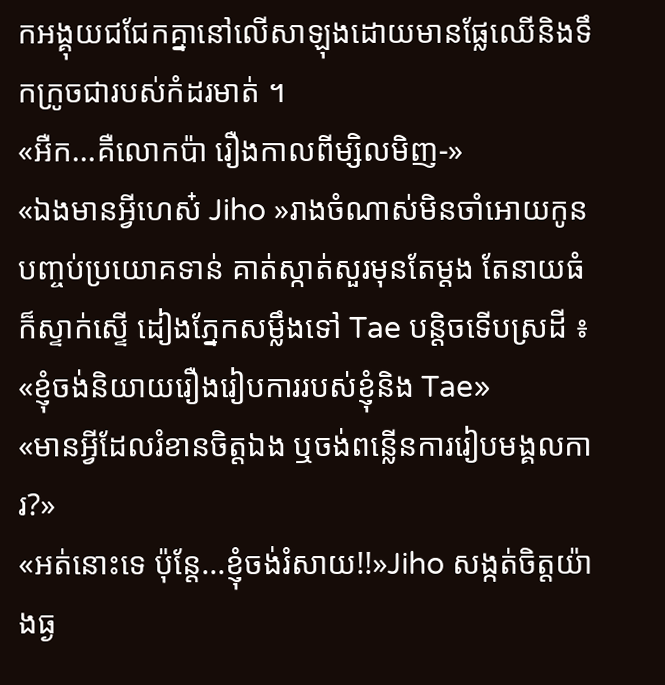កអង្គុយជជែកគ្នានៅលើសាឡុងដោយមានផ្លែឈើនិងទឹកក្រូចជារបស់កំដរមាត់ ។
«អឺក...គឺលោកប៉ា រឿងកាលពីម្សិលមិញ-»
«ឯងមានអ្វីហេស៎ Jiho »រាងចំណាស់មិនចាំអោយកូនបញ្ចប់ប្រយោគទាន់ គាត់ស្កាត់សួរមុនតែម្ដង តែនាយធំក៏ស្ទាក់ស្ទើ ដៀងភ្នែកសម្លឹងទៅ Tae បន្តិចទើបស្រដី ៖
«ខ្ញុំចង់និយាយរឿងរៀបការរបស់ខ្ញុំនិង Tae»
«មានអ្វីដែលរំខានចិត្តឯង ឬចង់ពន្លើនការរៀបមង្គលការ?»
«អត់នោះទេ ប៉ុន្តែ...ខ្ញុំចង់រំសាយ!!»Jiho សង្កត់ចិត្តយ៉ាងធ្ង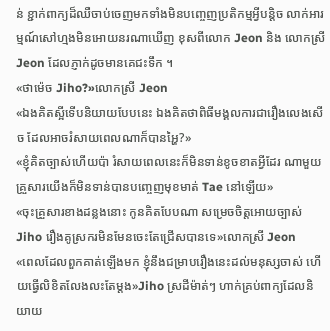ន់ ខ្ជាក់ពាក្យដ៏ឈឺចាប់ចេញមកទាំងមិនបញ្ចេញប្រតិកម្មអ្វីបន្តិច លាក់អារម្មណ៍សៅហ្មងមិនអោយនរណាឃើញ ខុសពីលោក Jeon និង លោកស្រី Jeon ដែលភ្ញាក់ដូចមានគេជះទឹក ។
«ថាម៉េច Jiho?»លោកស្រី Jeon
«ឯងគិតស្អីទើបនិយាយបែបនេះ ឯងគិតថាពិធីមង្គលការជារឿងលេងសើច ដែលអាចរំសាយពេលណាក៏បានអ្ហៃ?»
«ខ្ញុំគិតច្បាស់ហើយប៉ា រំសាយពេលនេះក៏មិនទាន់ខូចខាតអ្វីដែរ ណាមួយគ្រួសារយើងក៏មិនទាន់បានបញ្ចេញមុខមាត់ Tae នៅឡើយ»
«ចុះគ្រួសារខាងដន្លងនោះ កូនគិតបែបណា សម្រេចចិត្តអោយច្បាស់ Jiho រឿងគូស្រករមិនមែនចេះតែជ្រើសបានទេ»លោកស្រី Jeon
«ពេលដែលពួកគាត់ឡើងមក ខ្ញុំនឹងជម្រាបរឿងនេះដល់មនុស្សចាស់ ហើយធ្វើលិខិតលែងលះតែម្ដង»Jiho ស្រដីម៉ាត់ៗ ហាក់គ្រប់ពាក្យដែលនិយាយ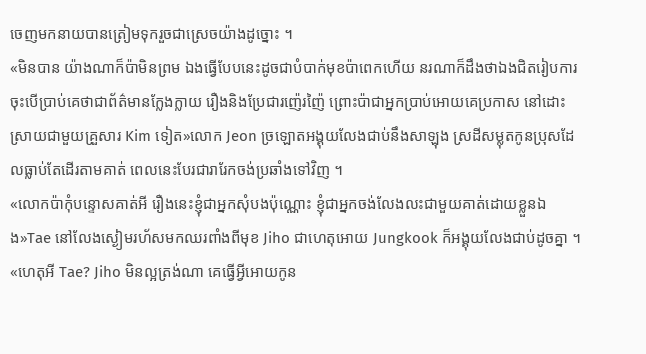ចេញមកនាយបានត្រៀមទុករួចជាស្រេចយ៉ាងដូច្នោះ ។
«មិនបាន យ៉ាងណាក៏ប៉ាមិនព្រម ឯងធ្វើបែបនេះដូចជាបំបាក់មុខប៉ាពេកហើយ នរណាក៏ដឹងថាឯងជិតរៀបការ ចុះបើប្រាប់គេថាជាព័ត៌មានក្លែងក្លាយ រឿងនិងប្រែជារញ៉េរញ៉ៃ ព្រោះប៉ាជាអ្នកប្រាប់អោយគេប្រកាស នៅដោះស្រាយជាមួយគ្រួសារ Kim ទៀត»លោក Jeon ច្រឡោតអង្គុយលែងជាប់នឹងសាឡុង ស្រដីសម្លុតកូនប្រុសដែលធ្លាប់តែដើរតាមគាត់ ពេលនេះបែរជារារែកចង់ប្រឆាំងទៅវិញ ។
«លោកប៉ាកុំបន្ទោសគាត់អី រឿងនេះខ្ញុំជាអ្នកសុំបងប៉ុណ្ណោះ ខ្ញុំជាអ្នកចង់លែងលះជាមួយគាត់ដោយខ្លួនឯង»Tae នៅលែងស្ងៀមរហ័សមកឈរពាំងពីមុខ Jiho ជាហេតុអោយ Jungkook ក៏អង្គុយលែងជាប់ដូចគ្នា ។
«ហេតុអី Tae? Jiho មិនល្អត្រង់ណា គេធ្វើអ្វីអោយកូន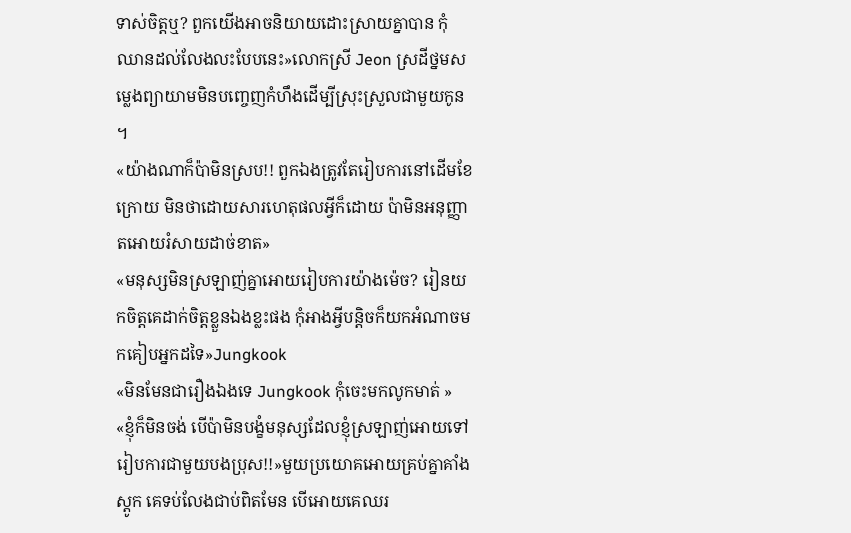ទាស់ចិត្តឬ? ពួកយើងអាចនិយាយដោះស្រាយគ្នាបាន កុំឈានដល់លែងលះបែបនេះ»លោកស្រី Jeon ស្រដីថ្នមសម្លេងព្យាយាមមិនបញ្ចេញកំហឹងដើម្បីស្រុះស្រួលជាមួយកូន ។
«យ៉ាងណាក៏ប៉ាមិនស្រប!! ពួកឯងត្រូវតែរៀបការនៅដើមខែក្រោយ មិនថាដោយសារហេតុផលអ្វីក៏ដោយ ប៉ាមិនអនុញ្ញាតអោយរំសាយដាច់ខាត»
«មនុស្សមិនស្រឡាញ់គ្នាអោយរៀបការយ៉ាងម៉េច? រៀនយកចិត្តគេដាក់ចិត្តខ្លួនឯងខ្លះផង កុំអាងអ្វីបន្តិចក៏យកអំណាចមកគៀបអ្នកដទៃ»Jungkook
«មិនមែនជារឿងឯងទេ Jungkook កុំចេះមកលូកមាត់ »
«ខ្ញុំក៏មិនចង់ បើប៉ាមិនបង្ខំមនុស្សដែលខ្ញុំស្រឡាញ់អោយទៅរៀបការជាមួយបងប្រុស!!»មួយប្រយោគអោយគ្រប់គ្នាគាំងស្ដូក គេទប់លែងជាប់ពិតមែន បើអោយគេឈរ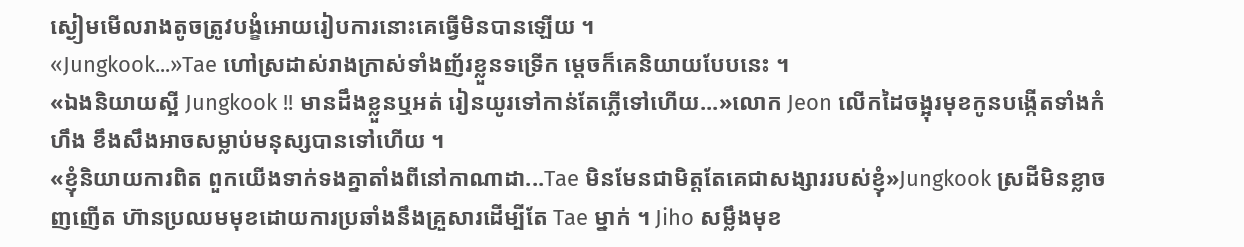ស្ងៀមមើលរាងតូចត្រូវបង្ខំអោយរៀបការនោះគេធ្វើមិនបានឡើយ ។
«Jungkook...»Tae ហៅស្រដាស់រាងក្រាស់ទាំងញ័រខ្លួនទទ្រើក ម្ដេចក៏គេនិយាយបែបនេះ ។
«ឯងនិយាយស្អី Jungkook !! មានដឹងខ្លួនឬអត់ រៀនយូរទៅកាន់តែភ្លើទៅហើយ...»លោក Jeon លើកដៃចង្អុរមុខកូនបង្កើតទាំងកំហឹង ខឹងសឹងអាចសម្លាប់មនុស្សបានទៅហើយ ។
«ខ្ញុំនិយាយការពិត ពួកយើងទាក់ទងគ្នាតាំងពីនៅកាណាដា...Tae មិនមែនជាមិត្តតែគេជាសង្សាររបស់ខ្ញុំ»Jungkook ស្រដីមិនខ្លាចញញើត ហ៊ានប្រឈមមុខដោយការប្រឆាំងនឹងគ្រួសារដើម្បីតែ Tae ម្នាក់ ។ Jiho សម្លឹងមុខ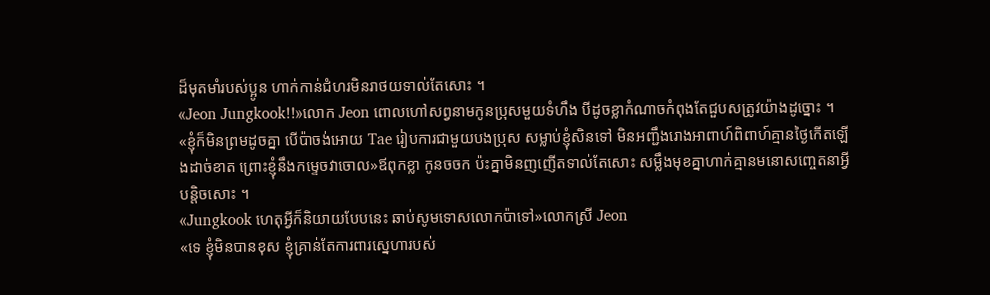ដ៏មុតមាំរបស់ប្អូន ហាក់កាន់ជំហរមិនរាថយទាល់តែសោះ ។
«Jeon Jungkook!!»លោក Jeon ពោលហៅសព្វនាមកូនប្រុសមួយទំហឹង បីដូចខ្លាកំណាចកំពុងតែជួបសត្រូវយ៉ាងដូច្នោះ ។
«ខ្ញុំក៏មិនព្រមដូចគ្នា បើប៉ាចង់អោយ Tae រៀបការជាមួយបងប្រុស សម្លាប់ខ្ញុំសិនទៅ មិនអញ្ជឹងរោងអាពាហ៍ពិពាហ៍គ្មានថ្ងៃកើតឡើងដាច់ខាត ព្រោះខ្ញុំនឹងកម្ទេចវាចោល»ឪពុកខ្លា កូនចចក ប៉ះគ្នាមិនញញើតទាល់តែសោះ សម្លឹងមុខគ្នាហាក់គ្មានមនោសញ្ចេតនាអ្វីបន្តិចសោះ ។
«Jungkook ហេតុអ្វីក៏និយាយបែបនេះ ឆាប់សូមទោសលោកប៉ាទៅ»លោកស្រី Jeon
«ទេ ខ្ញុំមិនបានខុស ខ្ញុំគ្រាន់តែការពារស្នេហារបស់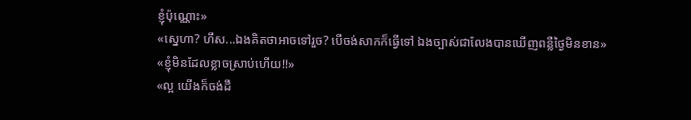ខ្ញុំប៉ុណ្ណោះ»
«ស្នេហា? ហឹស...ឯងគិតថាអាចទៅរួច? បើចង់សាកក៏ធ្វើទៅ ឯងច្បាស់ជាលែងបានឃើញពន្លឺថ្ងៃមិនខាន»
«ខ្ញុំមិនដែលខ្លាចស្រាប់ហើយ!!»
«ល្អ យើងក៏ចង់ដឹ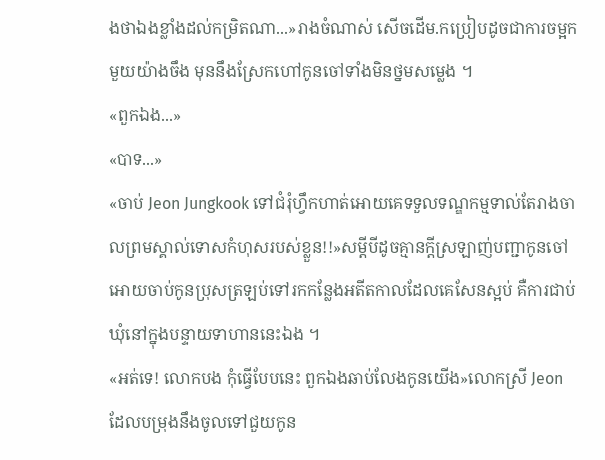ងថាឯងខ្លាំងដល់កម្រិតណា...»រាងចំណាស់ សើចដើម.កប្រៀបដូចជាការចម្អកមួយយ៉ាងចឹង មុននឹងស្រែកហៅកូនចៅទាំងមិនថ្នមសម្លេង ។
«ពួកឯង...»
«បាទ...»
«ចាប់ Jeon Jungkook ទៅជំរុំហ្វឹកហាត់អោយគេទទួលទណ្ឌកម្មទាល់តែរាងចាលព្រមស្គាល់ទោសកំហុសរបស់ខ្លួន!!»សម្ដីបីដូចគ្មានក្ដីស្រឡាញ់បញ្ជាកូនចៅអោយចាប់កូនប្រុសត្រឡប់ទៅរកកន្លែងអតីតកាលដែលគេសែនស្អប់ គឺការជាប់ឃុំនៅក្នុងបន្ទាយទាហាននេះឯង ។
«អត់ទេ! លោកបង កុំធ្វើបែបនេះ ពួកឯងឆាប់លែងកូនយើង»លោកស្រី Jeon ដែលបម្រុងនឹងចូលទៅជួយកូន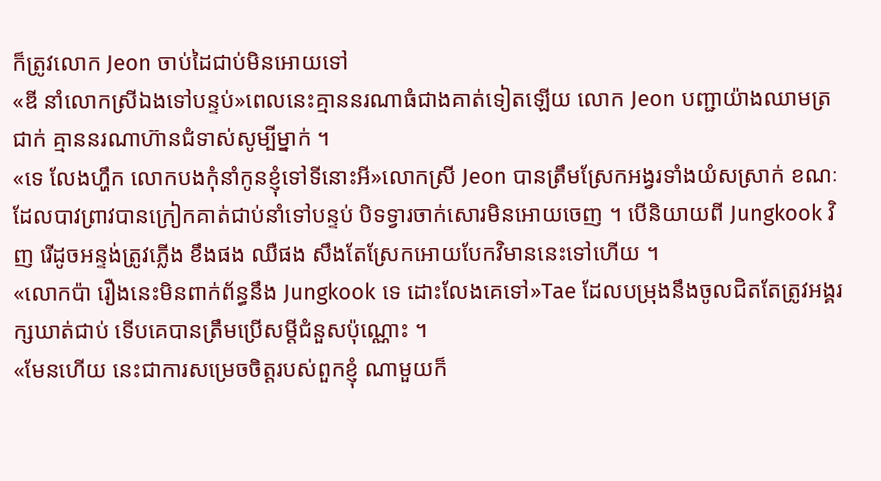ក៏ត្រូវលោក Jeon ចាប់ដៃជាប់មិនអោយទៅ
«ឌី នាំលោកស្រីឯងទៅបន្ទប់»ពេលនេះគ្មាននរណាធំជាងគាត់ទៀតឡើយ លោក Jeon បញ្ជាយ៉ាងឈាមត្រជាក់ គ្មាននរណាហ៊ានជំទាស់សូម្បីម្នាក់ ។
«ទេ លែងហ្ហឹក លោកបងកុំនាំកូនខ្ញុំទៅទីនោះអី»លោកស្រី Jeon បានត្រឹមស្រែកអង្វរទាំងយំសស្រាក់ ខណៈដែលបាវព្រាវបានក្រៀកគាត់ជាប់នាំទៅបន្ទប់ បិទទ្វារចាក់សោរមិនអោយចេញ ។ បើនិយាយពី Jungkook វិញ រើដូចអន្ទង់ត្រូវភ្លើង ខឹងផង ឈឺផង សឹងតែស្រែកអោយបែកវិមាននេះទៅហើយ ។
«លោកប៉ា រឿងនេះមិនពាក់ព័ន្ធនឹង Jungkook ទេ ដោះលែងគេទៅ»Tae ដែលបម្រុងនឹងចូលជិតតែត្រូវអង្គរក្សឃាត់ជាប់ ទើបគេបានត្រឹមប្រើសម្ដីជំនួសប៉ុណ្ណោះ ។
«មែនហើយ នេះជាការសម្រេចចិត្តរបស់ពួកខ្ញុំ ណាមួយក៏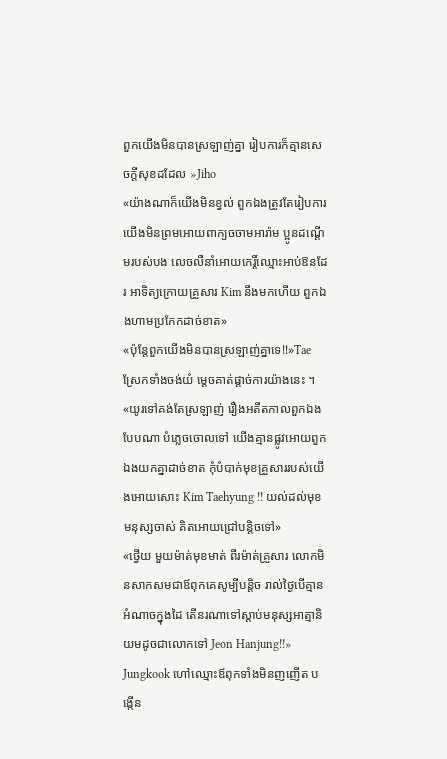ពួកយើងមិនបានស្រឡាញ់គ្នា រៀបការក៏គ្មានសេចក្ដីសុខដដែល »Jiho
«យ៉ាងណាក៏យើងមិនខ្វល់ ពួកឯងត្រូវតែរៀបការ យើងមិនព្រមអោយពាក្យចចាមអារ៉ាម ប្អូនដណ្ដើមរបស់បង លេចលឺនាំអោយកេរ្តិ៍ឈ្មោះអាប់ឱនដែរ អាទិត្យក្រោយគ្រួសារ Kim នឹងមកហើយ ពួកឯងហាមប្រកែកដាច់ខាត»
«ប៉ុន្តែពួកយើងមិនបានស្រឡាញ់គ្នាទេ!!»Tae ស្រែកទាំងចង់យំ ម្ដេចគាត់ផ្ដាច់ការយ៉ាងនេះ ។
«យូរទៅគង់តែស្រឡាញ់ រឿងអតីតកាលពួកឯងបែបណា បំភ្លេចចោលទៅ យើងគ្មានផ្លូវអោយពួកឯងយកគ្នាដាច់ខាត កុំបំបាក់មុខគ្រួសាររបស់យើងអោយសោះ Kim Taehyung !! យល់ដល់មុខមនុស្សចាស់ គិតអោយជ្រៅបន្តិចទៅ»
«ថ្វើយ មួយម៉ាត់មុខមាត់ ពីរម៉ាត់គ្រួសារ លោកមិនសាកសមជាឪពុកគេសូម្បីបន្តិច រាល់ថ្ងៃបើគ្មានអំណាចក្នុងដៃ តើនរណាទៅស្ដាប់មនុស្សអាត្មានិយមដូចជាលោកទៅ Jeon Hanjung!!» Jungkook ហៅឈ្មោះឪពុកទាំងមិនញញើត បង្កើន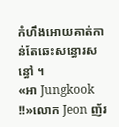កំហឹងអោយគាត់កាន់តែឆេះសន្ធោរសន្ធៅ ។
«អា Jungkook !!»លោក Jeon ញ័រ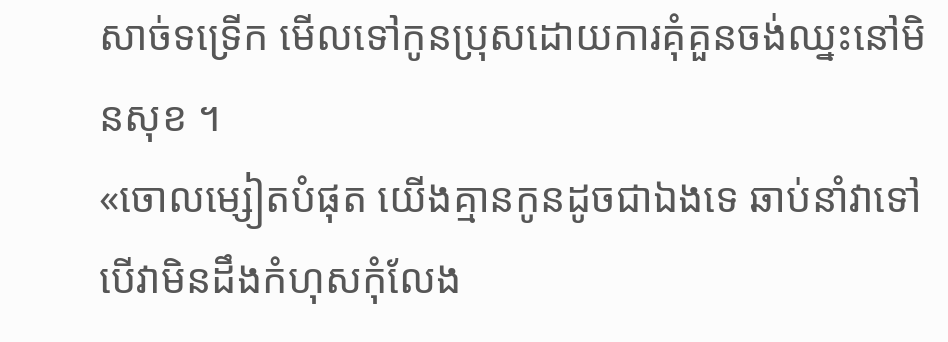សាច់ទទ្រើក មើលទៅកូនប្រុសដោយការគុំគួនចង់ឈ្នះនៅមិនសុខ ។
«ចោលម្សៀតបំផុត យើងគ្មានកូនដូចជាឯងទេ ឆាប់នាំវាទៅ បើវាមិនដឹងកំហុសកុំលែង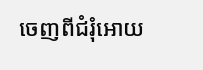ចេញពីជំរុំអោយ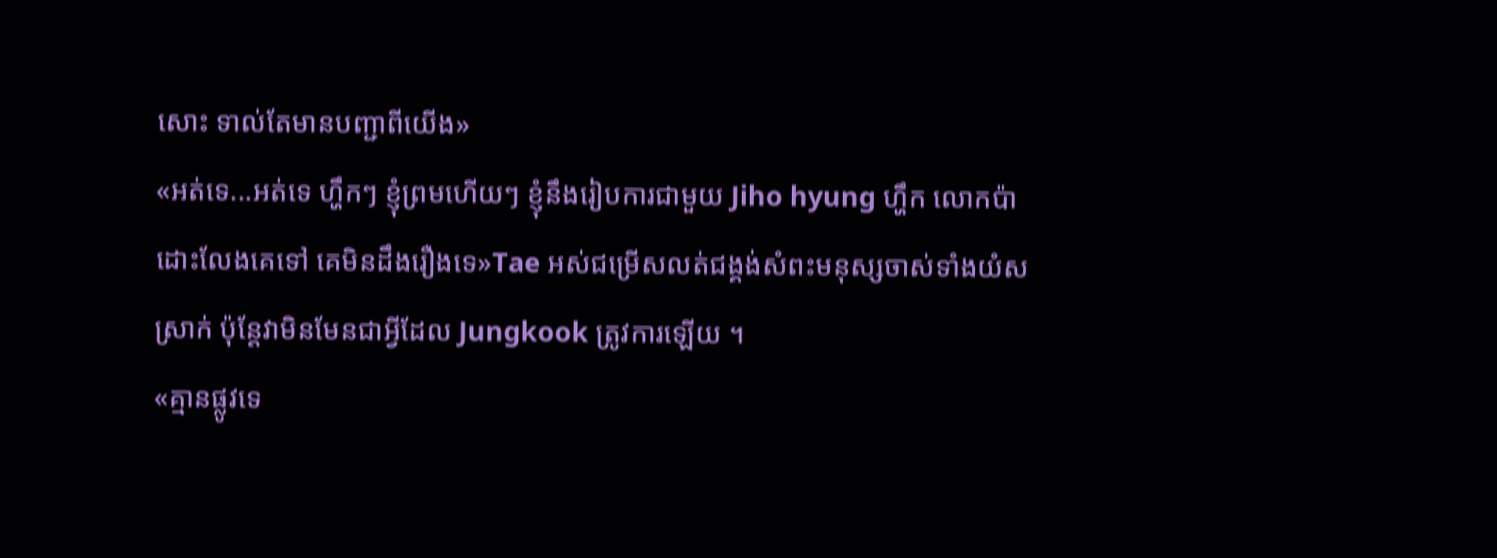សោះ ទាល់តែមានបញ្ជាពីយើង»
«អត់ទេ...អត់ទេ ហ្ហឹកៗ ខ្ញុំព្រមហើយៗ ខ្ញុំនឹងរៀបការជាមួយ Jiho hyung ហ្ហឹក លោកប៉ាដោះលែងគេទៅ គេមិនដឹងរឿងទេ»Tae អស់ជម្រើសលត់ជង្គង់សំពះមនុស្សចាស់ទាំងយំសស្រាក់ ប៉ុន្តែវាមិនមែនជាអ្វីដែល Jungkook ត្រូវការឡើយ ។
«គ្មានផ្លូវទេ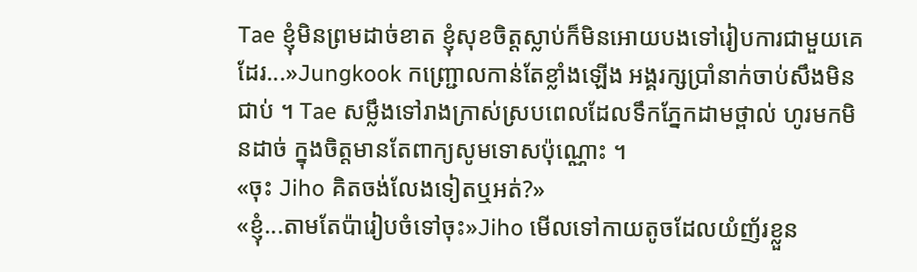Tae ខ្ញុំមិនព្រមដាច់ខាត ខ្ញុំសុខចិត្តស្លាប់ក៏មិនអោយបងទៅរៀបការជាមួយគេដែរ...»Jungkook កញ្ជ្រោលកាន់តែខ្លាំងឡើង អង្គរក្សប្រាំនាក់ចាប់សឹងមិនជាប់ ។ Tae សម្លឹងទៅរាងក្រាស់ស្របពេលដែលទឹកភ្នែកដាមថ្ពាល់ ហូរមកមិនដាច់ ក្នុងចិត្តមានតែពាក្យសូមទោសប៉ុណ្ណោះ ។
«ចុះ Jiho គិតចង់លែងទៀតឬអត់?»
«ខ្ញុំ...តាមតែប៉ារៀបចំទៅចុះ»Jiho មើលទៅកាយតូចដែលយំញ័រខ្លួន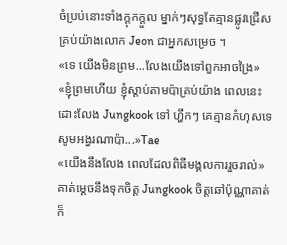ចំប្រប់នោះទាំងក្ដុកក្ដួល ម្នាក់ៗសុទ្ធតែគ្មានផ្លូវជ្រើស គ្រប់យ៉ាងលោក Jeon ជាអ្នកសម្រេច ។
«ទេ យើងមិនព្រម...លែងយើងទៅពួកអាចង្រៃ»
«ខ្ញុំព្រមហើយ ខ្ញុំស្ដាប់តាមប៉ាគ្រប់យ៉ាង ពេលនេះដោះលែង Jungkook ទៅ ហ្ហឹកៗ គេគ្មានកំហុសទេ សូមអង្វរណាប៉ា...»Tae
«យើងនឹងលែង ពេលដែលពិធីមង្គលការរួចរាល់»គាត់ម្ដេចនឹងទុកចិត្ត Jungkook ចិត្តឆៅប៉ុណ្ណាគាត់ក៏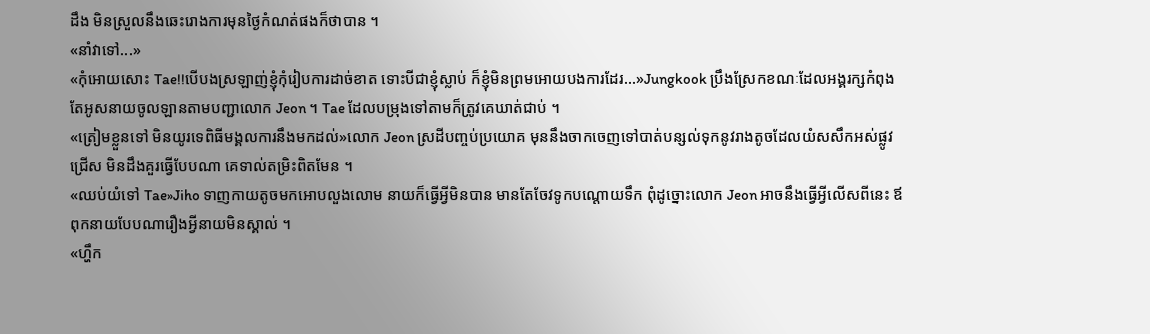ដឹង មិនស្រួលនឹងឆេះរោងការមុនថ្ងៃកំណត់ផងក៏ថាបាន ។
«នាំវាទៅ...»
«កុំអោយសោះ Tae!!បើបងស្រឡាញ់ខ្ញុំកុំរៀបការដាច់ខាត ទោះបីជាខ្ញុំស្លាប់ ក៏ខ្ញុំមិនព្រមអោយបងការដែរ...»Jungkook ប្រឹងស្រែកខណៈដែលអង្គរក្សកំពុងតែអូសនាយចូលឡានតាមបញ្ជាលោក Jeon ។ Tae ដែលបម្រុងទៅតាមក៏ត្រូវគេឃាត់ជាប់ ។
«ត្រៀមខ្លួនទៅ មិនយូរទេពិធីមង្គលការនឹងមកដល់»លោក Jeon ស្រដីបញ្ចប់ប្រយោគ មុននឹងចាកចេញទៅបាត់បន្សល់ទុកនូវរាងតូចដែលយំសសឹកអស់ផ្លូវជ្រើស មិនដឹងគួរធ្វើបែបណា គេទាល់តម្រិះពិតមែន ។
«ឈប់យំទៅ Tae»Jiho ទាញកាយតូចមកអោបលួងលោម នាយក៏ធ្វើអ្វីមិនបាន មានតែចែវទូកបណ្ដោយទឹក ពុំដូច្នោះលោក Jeon អាចនឹងធ្វើអ្វីលើសពីនេះ ឪពុកនាយបែបណារឿងអ្វីនាយមិនស្គាល់ ។
«ហ្ហឹក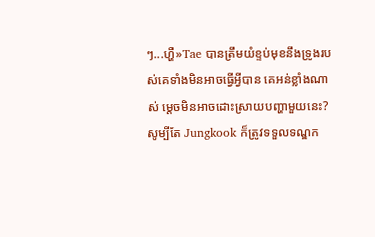ៗ...ហ្ហឺ»Tae បានត្រឹមយំខ្ទប់មុខនឹងទ្រូងរបស់គេទាំងមិនអាចធ្វើអ្វីបាន គេអន់ខ្លាំងណាស់ ម្ដេចមិនអាចដោះស្រាយបញ្ហាមួយនេះ? សូម្បីតែ Jungkook ក៏ត្រូវទទួលទណ្ឌក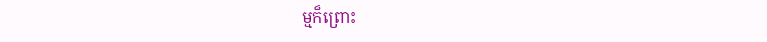ម្មក៏ព្រោះ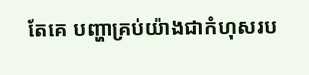តែគេ បញ្ហាគ្រប់យ៉ាងជាកំហុសរប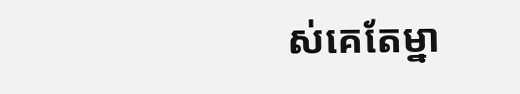ស់គេតែម្នា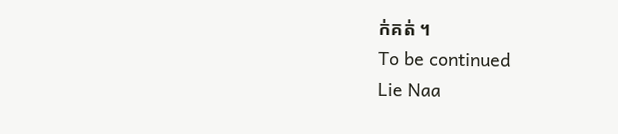ក់គត់ ។
To be continued
Lie Naa